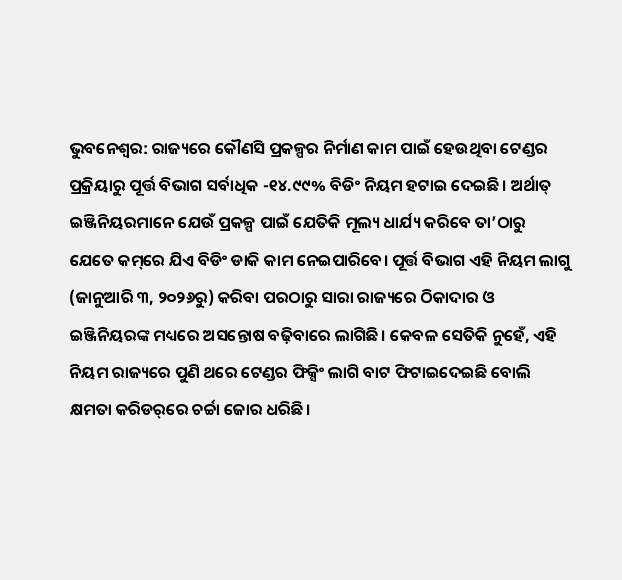ଭୁବନେଶ୍ବର: ରାଜ୍ୟରେ କୌଣସି ପ୍ରକଳ୍ପର ନିର୍ମାଣ କାମ ପାଇଁ ହେଉଥିବା ଟେଣ୍ଡର ପ୍ରକ୍ରିୟାରୁ ପୂର୍ତ୍ତ ବିଭାଗ ସର୍ବାଧିକ -୧୪.୯୯% ବିଡିଂ ନିୟମ ହଟାଇ ଦେଇଛି। ଅର୍ଥାତ୍ ଇଞ୍ଜିନିୟରମାନେ ଯେଉଁ ପ୍ରକଳ୍ପ ପାଇଁ ଯେତିକି ମୂଲ୍ୟ ଧାର୍ଯ୍ୟ କରିବେ ତା’ଠାରୁ ଯେତେ କମ୍‌ରେ ଯିଏ ବିଡିଂ ଡାକି କାମ ନେଇପାରିବେ। ପୂର୍ତ୍ତ ବିଭାଗ ଏହି ନିୟମ ଲାଗୁ (ଜାନୁଆରି ୩, ୨୦୨୬ରୁ) କରିବା ପରଠାରୁ ସାରା ରାଜ୍ୟରେ ଠିକାଦାର ଓ ଇଞ୍ଜିନିୟରଙ୍କ ମଧ୍ୟରେ ଅସ‌ନ୍ତୋଷ ବଢ଼ିବାରେ ଲାଗିଛି। କେବଳ ସେତିକି ନୁହେଁ, ଏହି ନିୟମ ‌ରାଜ୍ୟରେ ପୁଣି ଥରେ ଟେଣ୍ଡର ଫିକ୍ସିଂ ଲାଗି ବାଟ ଫିଟାଇଦେଇଛି ବୋଲି କ୍ଷମତା କରିଡର୍‌ରେ ଚର୍ଚ୍ଚା ଜୋର ଧରିଛି।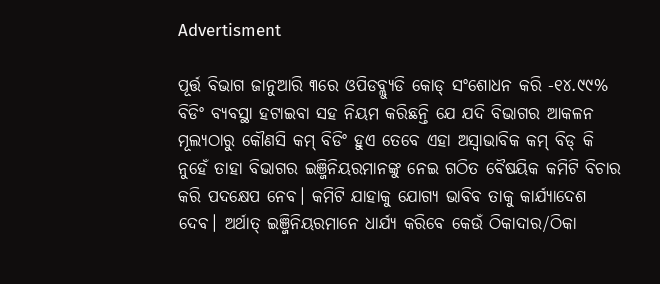Advertisment

ପୂର୍ତ୍ତ ବିଭାଗ ଜାନୁଆରି ୩ରେ ଓପିଡବ୍ଲ୍ୟୁଡି କୋଡ୍‌ ସଂଶୋଧନ କରି -୧୪.୯୯% ବିଡିଂ ବ୍ୟବସ୍ଥା ହଟାଇବା ସହ ନିୟମ କରିଛନ୍ତି ଯେ ଯଦି ବିଭାଗର ଆକଳନ ମୂଲ୍ୟଠାରୁ କୌଣସି କମ୍ ବିଡିଂ ହୁଏ ତେବେ ଏହା ଅସ୍ବାଭାବିକ କମ୍ ବିଡ୍ କି ନୁହେଁ ତାହା ବିଭାଗର ଇଞ୍ଜିନିୟରମାନଙ୍କୁ ନେଇ ଗଠିତ ବୈଷୟିକ କମିଟି ବିଚାର କରି ପଦକ୍ଷେପ ନେବ। କମିଟି ଯାହାକୁ ଯୋଗ୍ୟ ଭାବିବ ତାକୁ କାର୍ଯ୍ୟାଦେଶ ଦେବ। ଅର୍ଥାତ୍ ଇଞ୍ଜିନିୟରମାନେ ଧାର୍ଯ୍ୟ କରିବେ କେଉଁ ଠିକାଦାର/ଠିକା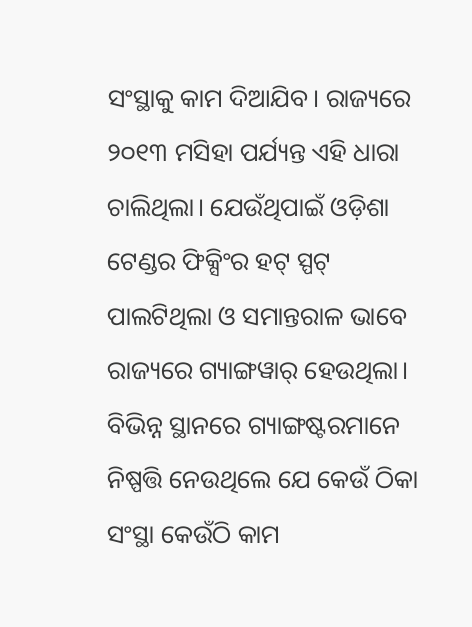ସଂସ୍ଥାକୁ କାମ ଦିଆଯିବ। ରାଜ୍ୟରେ ୨୦୧୩ ମସିହା ପର୍ଯ୍ୟନ୍ତ ଏହି ଧାରା ଚାଲିଥିଲା। ଯେଉଁଥିପାଇଁ ଓଡ଼ିଶା ଟେଣ୍ଡର ଫିକ୍ସିଂର ହଟ୍‌ ସ୍ପଟ୍‌ ପାଲଟିଥିଲା ଓ ସମାନ୍ତରାଳ ଭାବେ ରାଜ୍ୟରେ ଗ୍ୟାଙ୍ଗୱାର୍‌ ହେଉଥିଲା। ବିଭିନ୍ନ ସ୍ଥାନରେ ଗ୍ୟାଙ୍ଗଷ୍ଟରମାନେ ନିଷ୍ପତ୍ତି ନେଉଥିଲେ ଯେ କେଉଁ ଠିକା ସଂସ୍ଥା କେଉଁଠି କାମ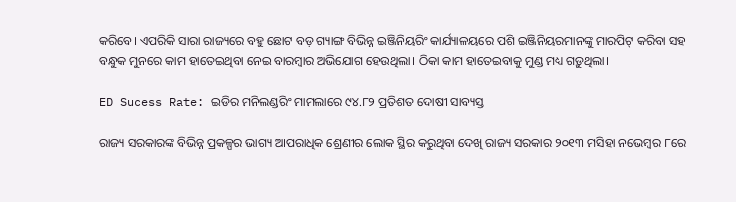କରିବେ। ଏପରିକି ସାରା ରାଜ୍ୟରେ ବହୁ ଛୋଟ ବଡ଼ ଗ୍ୟାଙ୍ଗ ବିଭିନ୍ନ ଇଞ୍ଜିନିୟରିଂ କାର୍ଯ୍ୟାଳୟରେ ପଶି ଇଞ୍ଜିନିୟରମାନଙ୍କୁ ମାରପିଟ୍ କରିବା ସହ ବନ୍ଧୁକ ମୁନରେ କାମ ହାତେଇଥିବା ନେଇ ବାରମ୍ବାର ଅଭିଯୋଗ ହେଉଥିଲା। ଠିକା କାମ ହାତେଇବାକୁ ମୁଣ୍ଡ ମଧ୍ୟ ଗଡ଼ୁଥିଲା।

ED Sucess Rate: ଇଡିର ମନିଲଣ୍ଡରିଂ ମାମଲାରେ ୯୪.୮୨ ପ୍ରତିଶତ ଦୋଷୀ ସାବ୍ୟସ୍ତ

ରାଜ୍ୟ ସରକାରଙ୍କ ବିଭିନ୍ନ ପ୍ରକଳ୍ପର ଭାଗ୍ୟ ଆପରାଧିକ ଶ୍ରେଣୀର ଲୋକ ସ୍ଥିର କରୁଥିବା ଦେଖି ରାଜ୍ୟ ସରକାର ୨୦୧୩ ମସିହା ନଭେମ୍ବର ୮ରେ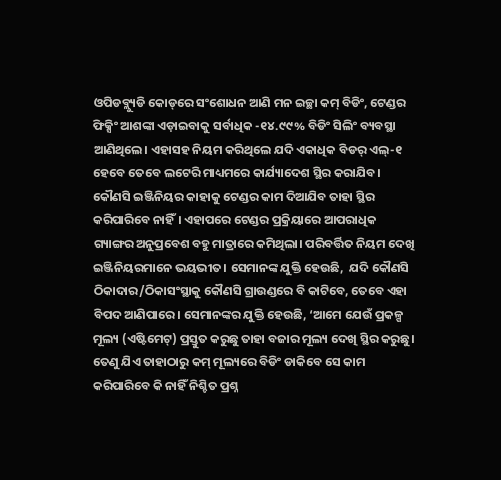ଓପିଡବ୍ଲ୍ୟୁଡି କୋଡ୍‌ରେ ସଂଶୋଧନ ଆଣି ମନ ଇଚ୍ଛା କମ୍ ବିଡିଂ, ଟେଣ୍ଡର ଫିକ୍ସିଂ ଆଶଙ୍କା ଏଡ଼ାଇବାକୁ ସର୍ବାଧିକ -୧୪.୯୯% ବିଡିଂ ସିଲିଂ ବ୍ୟବସ୍ଥା ଆଣିଥିଲେ। ଏହାସହ ନିୟମ କରିଥିଲେ ‌ଯଦି ଏକାଧିକ ବିଡର୍‌ ଏଲ୍‌-୧ ହେବେ ତେବେ ଲଟେରି ମାଧ୍ୟମରେ କାର୍ଯ୍ୟାଦେଶ ସ୍ଥିର କରାଯିବ। କୌଣସି ଇଞ୍ଜିନିୟର କାହାକୁ ଟେଣ୍ଡର କାମ ଦିଆଯିବ ତାହା ସ୍ଥିର କରିପାରିବେ ନାହିଁ। ଏହାପରେ ଟେଣ୍ଡର ପ୍ରକ୍ରିୟାରେ ଆପରାଧିକ ଗ୍ୟାଙ୍ଗର ଅନୁପ୍ରବେଶ ବହୁ ମାତ୍ରାରେ କମିଥିଲା। ପରିବର୍ତ୍ତିତ ନିୟମ ଦେଖି ଇଞ୍ଜିନିୟରମାନେ ଭୟଭୀତ। ସେମାନଙ୍କ ଯୁକ୍ତି ହେଉଛି,  ଯଦି କୌଣସି ଠିକାଦାର/ଠିକାସଂସ୍ଥାକୁ କୌଣସି ଗ୍ରାଉଣ୍ଡରେ ବି କାଟିବେ, ତେବେ ଏହା ବିପଦ ଆଣିପାରେ। ସେମାନଙ୍କର ଯୁକ୍ତି ହେଉଛି, ‘ଆମେ ଯେଉଁ ପ୍ରକଳ୍ପ ମୂଲ୍ୟ (ଏଷ୍ଟିମେଟ୍) ପ୍ରସ୍ତୁତ କରୁଛୁ ତାହା ବଜାର ମୂଲ୍ୟ ଦେଖି ସ୍ଥିର କରୁଛୁ। ତେଣୁ ଯିଏ ତାହାଠାରୁ କମ୍‌ ମୂଲ୍ୟରେ ବିଡିଂ ଡାକିବେ ସେ କାମ କରିପାରିବେ କି ନାହିଁ ନିଶ୍ଚିତ ପ୍ରଶ୍ନ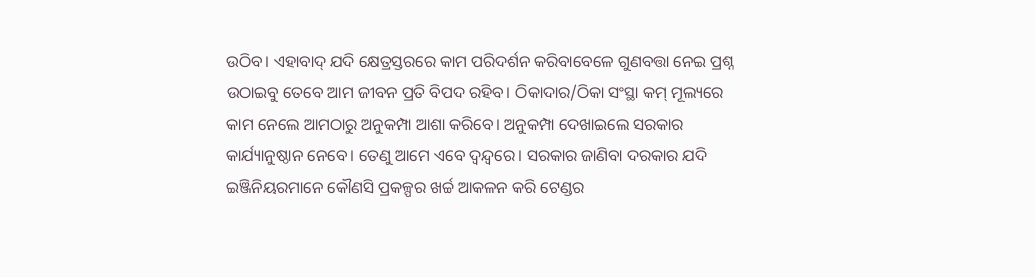ଉଠିବ। ଏହାବାଦ୍ ଯଦି କ୍ଷେତ୍ରସ୍ତରରେ କାମ ପରିଦର୍ଶନ କରିବାବେଳେ ଗୁଣବତ୍ତା ନେଇ ପ୍ରଶ୍ନ ଉଠାଇବୁ ତେବେ ଆମ ଜୀବନ ପ୍ରତି ବିପଦ ରହିବ। ଠିକାଦାର/ଠିକା ସଂସ୍ଥା କମ୍‌ ମୂଲ୍ୟରେ କାମ ନେଲେ ଆମଠାରୁ ଅନୁକମ୍ପା ଆଶା କରିବେ। ଅନୁକମ୍ପା ଦେଖାଇଲେ ସରକାର କାର୍ଯ୍ୟାନୁଷ୍ଠାନ ନେବେ। ତେଣୁ ଆମେ ଏବେ ଦ୍ବନ୍ଦ୍ବରେ। ସରକାର ଜାଣିବା ଦରକାର ଯଦି ଇଞ୍ଜିନିୟରମାନେ କୌଣସି ପ୍ରକଳ୍ପର ଖର୍ଚ୍ଚ ଆକଳନ କରି ଟେଣ୍ଡର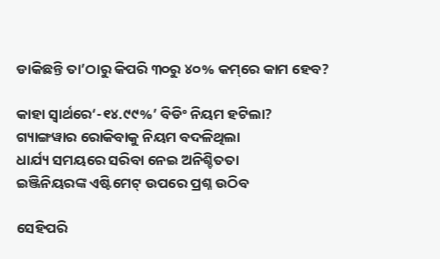ଡାକିଛନ୍ତି ତା’ଠାରୁ କିପରି ୩୦ରୁ ୪୦% କମ୍‌ରେ କାମ ହେବ?

କାହା ସ୍ବାର୍ଥରେ‘-୧୪.୯୯%’ ବିଡିଂ ନିୟମ ହଟିଲା?
ଗ୍ୟାଙ୍ଗୱାର ରୋକିବାକୁ ନିୟମ ବଦଳିଥିଲା
ଧାର୍ଯ୍ୟ ସମୟରେ ସରିବା ନେଇ ଅନିଶ୍ଚିତତା
ଇଞ୍ଜିନିୟରଙ୍କ ଏଷ୍ଟିମେଟ୍‌ ଉପରେ ପ୍ରଶ୍ନ ଉଠିବ

ସେହିପରି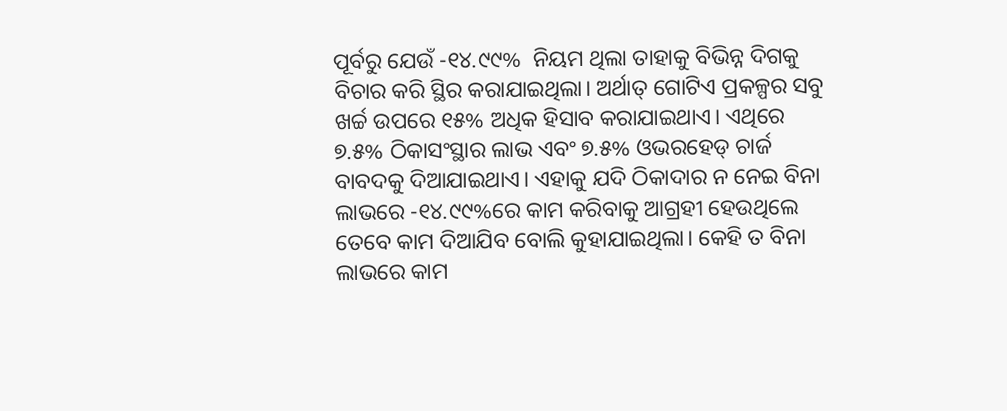ପୂର୍ବରୁ ଯେଉଁ -୧୪.୯୯%  ନିୟମ ଥିଲା ତାହାକୁ ବିଭିନ୍ନ ଦିଗକୁ ବିଚାର କରି ସ୍ଥିର କରାଯାଇଥିଲା। ଅର୍ଥାତ୍ ଗୋଟିଏ ପ୍ରକଳ୍ପର ସବୁ ଖର୍ଚ୍ଚ ଉପରେ ୧୫% ଅଧିକ ହିସାବ କରାଯାଇଥାଏ। ଏଥିରେ ୭.୫% ଠିକାସଂସ୍ଥାର ଲାଭ ଏବଂ ୭.୫% ଓଭରହେଡ୍ ଚାର୍ଜ ବାବଦକୁ ଦିଆଯାଇଥାଏ। ଏହାକୁ ଯଦି ଠିକାଦାର ନ ନେଇ ବିନା ଲାଭରେ -୧୪.୯୯%ରେ କାମ କରିବାକୁ ଆଗ୍ରହୀ ହେଉଥିଲେ ତେବେ କାମ ଦିଆଯିବ ବୋଲି କୁହାଯାଇଥିଲା। କେହି ତ ବିନା ଲାଭରେ କାମ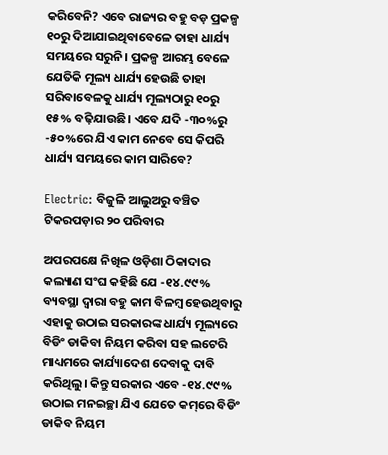କରିବେନି? ଏବେ ରାଜ୍ୟର ବହୁ ବଡ଼ ପ୍ରକଳ୍ପ ୧୦ରୁ ଦିଆଯାଇଥିବାବେଳେ ତାହା ଧାର୍ଯ୍ୟ ସମୟରେ ସରୁନି। ପ୍ରକଳ୍ପ ଆରମ୍ଭ ବେଳେ ଯେତିକି ମୂଲ୍ୟ ଧାର୍ଯ୍ୟ ହେଉଛି ତାହା ସରିବାବେଳକୁ ଧାର୍ଯ୍ୟ ମୂଲ୍ୟଠାରୁ ୧୦ରୁ ୧୫% ବଢ଼ିଯାଉଛି। ଏବେ ଯଦି -୩୦%ରୁ -୫୦%ରେ ଯିଏ କାମ ନେବେ ସେ କିପରି ଧାର୍ଯ୍ୟ ସମୟରେ କାମ ସାରିବେ?

Electric: ବିଜୁଳି ଆଲୁଅରୁ ବଞ୍ଚିତ ଟିକରପଡ଼ାର ୨୦ ପରିବାର

ଅପରପକ୍ଷେ ନିଖିଳ ଓଡ଼ିଶା ଠିକାଦାର କଲ୍ୟାଣ ସଂଘ କହିଛି ଯେ -୧୪.୯୯% ବ୍ୟବସ୍ଥା ଦ୍ବାରା ବହୁ କାମ ବିଳମ୍ବ ହେଉଥିବାରୁ ଏହାକୁ ଉଠାଇ ସରକାରଙ୍କ ଧାର୍ଯ୍ୟ ମୂଲ୍ୟରେ ବିଡିଂ ଡାକିବା ନିୟମ କରିବା ସହ ଲଟେରି ମାଧ୍ୟମରେ କାର୍ଯ୍ୟାଦେଶ ଦେବାକୁ ଦାବି କରିଥିଲୁ। କିନ୍ତୁ ସରକାର ଏବେ -୧୪.୯୯% ଉଠାଇ ମନଇଚ୍ଛା ଯିଏ ଯେତେ କମ୍‌ରେ ବିଡିଂ ଡାକିବ ନିୟମ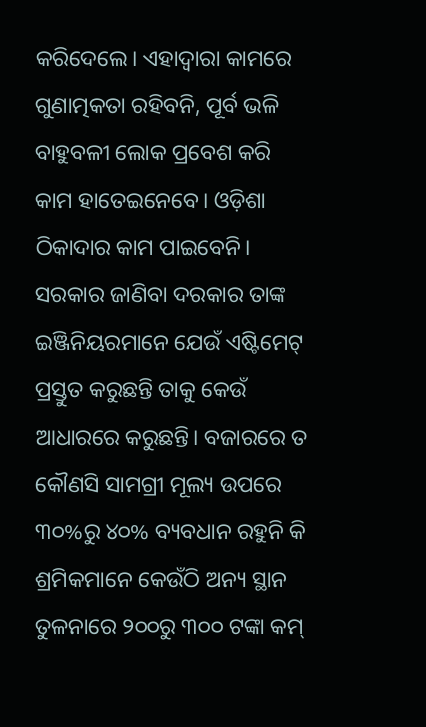କରିଦେଲେ। ଏହାଦ୍ବାରା କାମରେ ଗୁଣାତ୍ମକତା ରହିବନି, ପୂର୍ବ ଭଳି ବାହୁବଳୀ ଲୋକ ପ୍ରବେଶ କରି କାମ ହାତେଇନେବେ। ଓଡ଼ିଶା ଠିକାଦାର କାମ ପାଇବେନି। ସରକାର ଜାଣିବା ଦରକାର ତାଙ୍କ ଇଞ୍ଜିନିୟରମାନେ ଯେଉଁ ଏଷ୍ଟିମେଟ୍ ପ୍ରସ୍ତୁତ କରୁଛନ୍ତି ତାକୁ କେଉଁ ଆଧାରରେ କରୁଛନ୍ତି। ବଜାରରେ ତ କୌଣସି ସାମଗ୍ରୀ ମୂଲ୍ୟ ଉପରେ ୩୦%ରୁ ୪୦% ବ୍ୟବଧାନ ରହୁନି କି ଶ୍ରମିକମାନେ କେଉଁଠି ଅନ୍ୟ ସ୍ଥାନ ତୁଳନାରେ ୨୦୦ରୁ ୩୦୦ ଟଙ୍କା କମ୍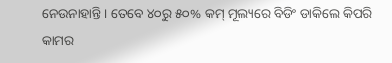ନେଉନାହାନ୍ତି। ତେବେ ୪୦ରୁ ୫୦% କମ୍ ମୂଲ୍ୟରେ ବିଡିଂ ଡାକିଲେ କିପରି କାମର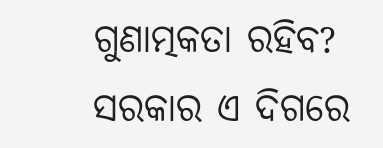ଗୁଣାତ୍ମକତା ରହିବ? ସରକାର ଏ ଦିଗରେ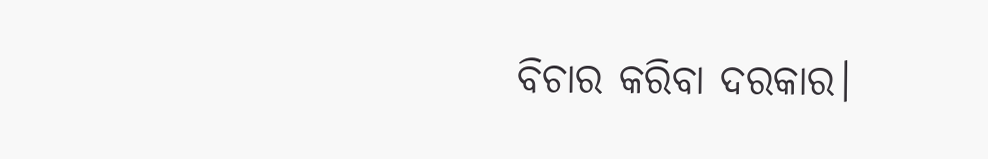ବିଚାର କରିବା ଦରକାର।